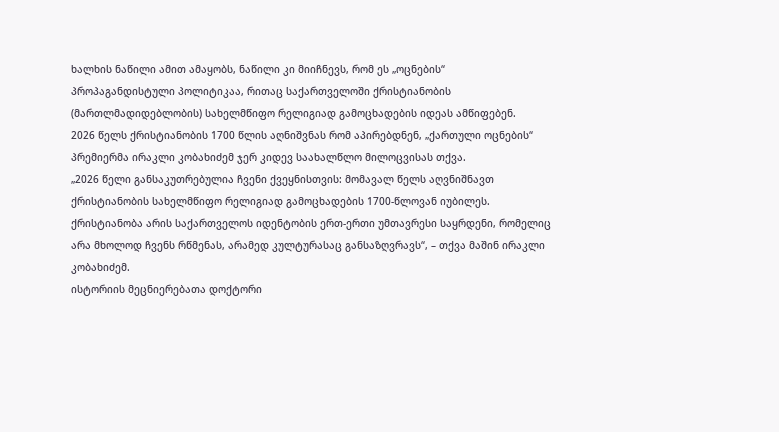ხალხის ნაწილი ამით ამაყობს, ნაწილი კი მიიჩნევს, რომ ეს „ოცნების“ პროპაგანდისტული პოლიტიკაა, რითაც საქართველოში ქრისტიანობის (მართლმადიდებლობის) სახელმწიფო რელიგიად გამოცხადების იდეას ამწიფებენ.
2026 წელს ქრისტიანობის 1700 წლის აღნიშვნას რომ აპირებდნენ, „ქართული ოცნების“ პრემიერმა ირაკლი კობახიძემ ჯერ კიდევ საახალწლო მილოცვისას თქვა.
„2026 წელი განსაკუთრებულია ჩვენი ქვეყნისთვის: მომავალ წელს აღვნიშნავთ ქრისტიანობის სახელმწიფო რელიგიად გამოცხადების 1700-წლოვან იუბილეს. ქრისტიანობა არის საქართველოს იდენტობის ერთ-ერთი უმთავრესი საყრდენი, რომელიც არა მხოლოდ ჩვენს რწმენას, არამედ კულტურასაც განსაზღვრავს“, – თქვა მაშინ ირაკლი კობახიძემ.
ისტორიის მეცნიერებათა დოქტორი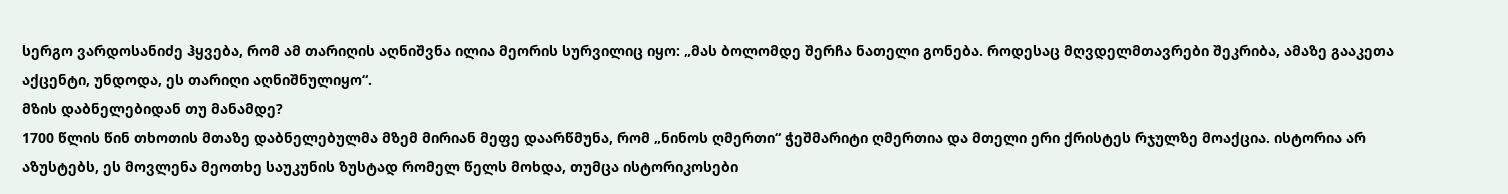სერგო ვარდოსანიძე ჰყვება, რომ ამ თარიღის აღნიშვნა ილია მეორის სურვილიც იყო: „მას ბოლომდე შერჩა ნათელი გონება. როდესაც მღვდელმთავრები შეკრიბა, ამაზე გააკეთა აქცენტი, უნდოდა, ეს თარიღი აღნიშნულიყო“.
მზის დაბნელებიდან თუ მანამდე?
1700 წლის წინ თხოთის მთაზე დაბნელებულმა მზემ მირიან მეფე დაარწმუნა, რომ „ნინოს ღმერთი“ ჭეშმარიტი ღმერთია და მთელი ერი ქრისტეს რჯულზე მოაქცია. ისტორია არ აზუსტებს, ეს მოვლენა მეოთხე საუკუნის ზუსტად რომელ წელს მოხდა, თუმცა ისტორიკოსები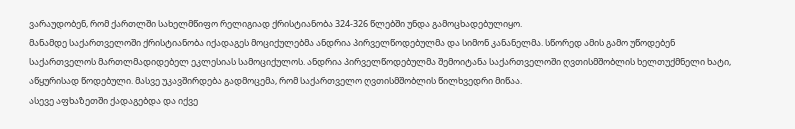ვარაუდობენ, რომ ქართლში სახელმწიფო რელიგიად ქრისტიანობა 324-326 წლებში უნდა გამოცხადებულიყო.
მანამდე საქართველოში ქრისტიანობა იქადაგეს მოციქულებმა ანდრია პირველწოდებულმა და სიმონ კანანელმა. სწორედ ამის გამო უწოდებენ საქართველოს მართლმადიდებელ ეკლესიას სამოციქულოს. ანდრია პირველწოდებულმა შემოიტანა საქართველოში ღვთისმშობლის ხელთუქმნელი ხატი, აწყურისად წოდებული. მასვე უკავშირდება გადმოცემა, რომ საქართველო ღვთისმშობლის წილხვედრი მიწაა.
ასევე აფხაზეთში ქადაგებდა და იქვე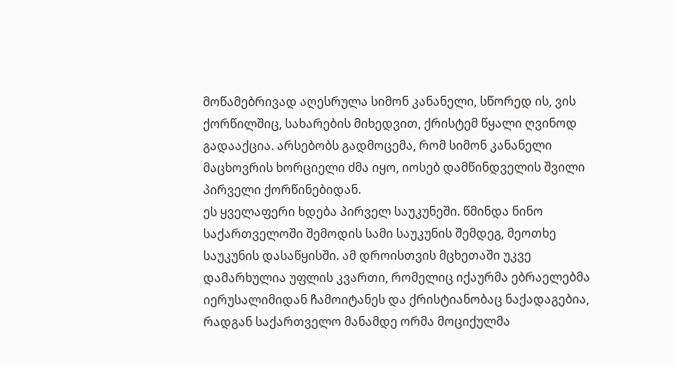მოწამებრივად აღესრულა სიმონ კანანელი, სწორედ ის, ვის ქორწილშიც, სახარების მიხედვით, ქრისტემ წყალი ღვინოდ გადააქცია. არსებობს გადმოცემა, რომ სიმონ კანანელი მაცხოვრის ხორციელი ძმა იყო, იოსებ დამწინდველის შვილი პირველი ქორწინებიდან.
ეს ყველაფერი ხდება პირველ საუკუნეში. წმინდა ნინო საქართველოში შემოდის სამი საუკუნის შემდეგ, მეოთხე საუკუნის დასაწყისში. ამ დროისთვის მცხეთაში უკვე დამარხულია უფლის კვართი, რომელიც იქაურმა ებრაელებმა იერუსალიმიდან ჩამოიტანეს და ქრისტიანობაც ნაქადაგებია, რადგან საქართველო მანამდე ორმა მოციქულმა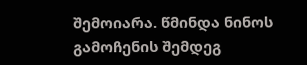შემოიარა. წმინდა ნინოს გამოჩენის შემდეგ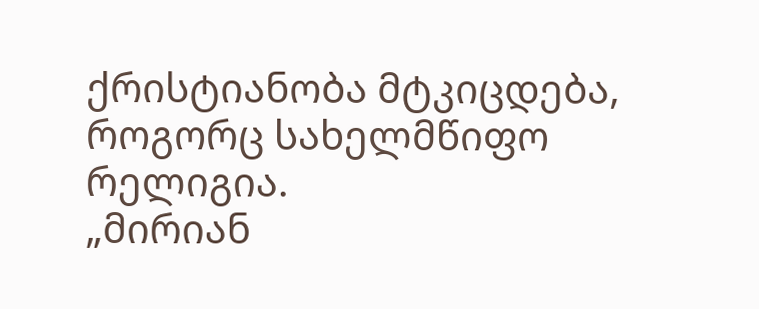ქრისტიანობა მტკიცდება, როგორც სახელმწიფო რელიგია.
„მირიან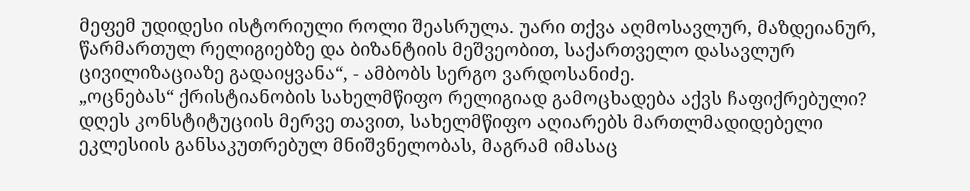მეფემ უდიდესი ისტორიული როლი შეასრულა. უარი თქვა აღმოსავლურ, მაზდეიანურ, წარმართულ რელიგიებზე და ბიზანტიის მეშვეობით, საქართველო დასავლურ ცივილიზაციაზე გადაიყვანა“, - ამბობს სერგო ვარდოსანიძე.
„ოცნებას“ ქრისტიანობის სახელმწიფო რელიგიად გამოცხადება აქვს ჩაფიქრებული?
დღეს კონსტიტუციის მერვე თავით, სახელმწიფო აღიარებს მართლმადიდებელი ეკლესიის განსაკუთრებულ მნიშვნელობას, მაგრამ იმასაც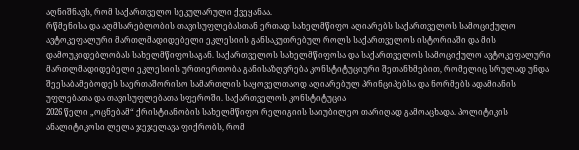აღნიშნავს, რომ საქართველო სეკულარული ქვეყანაა.
რწმენისა და აღმსარებლობის თავისუფლებასთან ერთად სახელმწიფო აღიარებს საქართველოს სამოციქულო ავტოკეფალური მართლმადიდებელი ეკლესიის განსაკუთრებულ როლს საქართველოს ისტორიაში და მის დამოუკიდებლობას სახელმწიფოსაგან. საქართველოს სახელმწიფოსა და საქართველოს სამოციქულო ავტოკეფალური მართლმადიდებელი ეკლესიის ურთიერთობა განისაზღვრება კონსტიტუციური შეთანხმებით, რომელიც სრულად უნდა შეესაბამებოდეს საერთაშორისო სამართლის საყოველთაოდ აღიარებულ პრინციპებსა და ნორმებს ადამიანის უფლებათა და თავისუფლებათა სფეროში. საქართველოს კონსტიტუცია
2026 წელი „ოცნებამ“ ქრისტიანობის სახელმწიფო რელიგიის საიუბილეო თარიღად გამოაცხადა. პოლიტიკის ანალიტიკოსი ლელა ჯეჯელავა ფიქრობს, რომ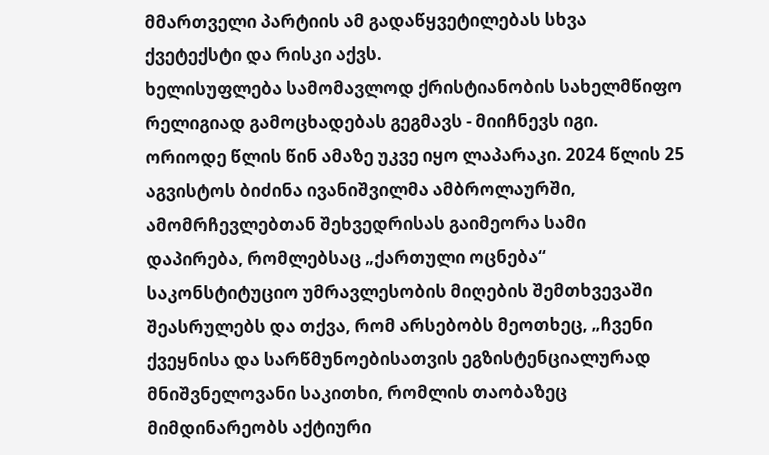მმართველი პარტიის ამ გადაწყვეტილებას სხვა ქვეტექსტი და რისკი აქვს.
ხელისუფლება სამომავლოდ ქრისტიანობის სახელმწიფო რელიგიად გამოცხადებას გეგმავს - მიიჩნევს იგი.
ორიოდე წლის წინ ამაზე უკვე იყო ლაპარაკი. 2024 წლის 25 აგვისტოს ბიძინა ივანიშვილმა ამბროლაურში, ამომრჩევლებთან შეხვედრისას გაიმეორა სამი დაპირება, რომლებსაც „ქართული ოცნება“ საკონსტიტუციო უმრავლესობის მიღების შემთხვევაში შეასრულებს და თქვა, რომ არსებობს მეოთხეც, „ჩვენი ქვეყნისა და სარწმუნოებისათვის ეგზისტენციალურად მნიშვნელოვანი საკითხი, რომლის თაობაზეც მიმდინარეობს აქტიური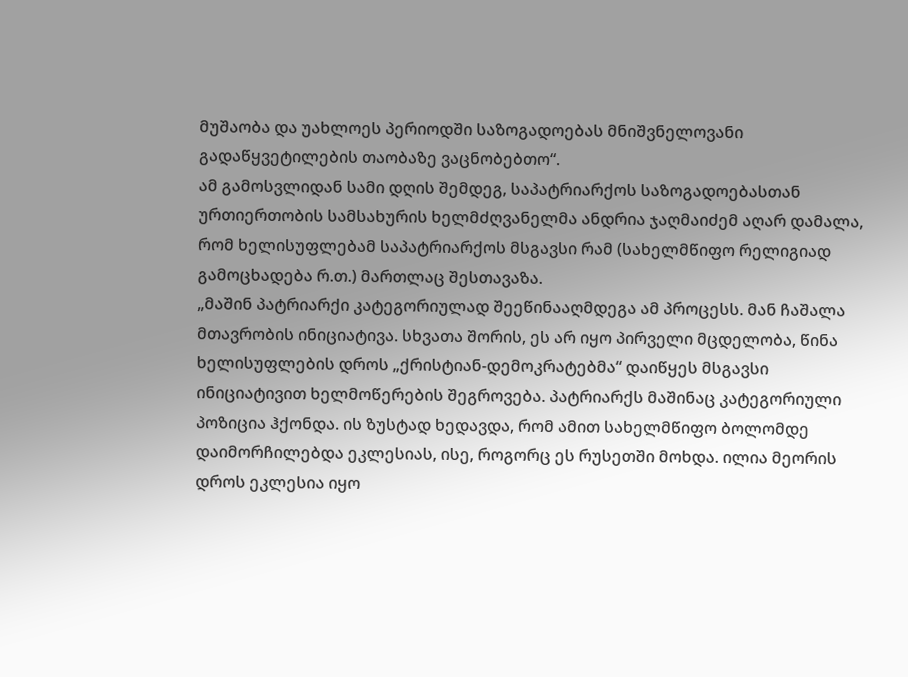მუშაობა და უახლოეს პერიოდში საზოგადოებას მნიშვნელოვანი გადაწყვეტილების თაობაზე ვაცნობებთო“.
ამ გამოსვლიდან სამი დღის შემდეგ, საპატრიარქოს საზოგადოებასთან ურთიერთობის სამსახურის ხელმძღვანელმა ანდრია ჯაღმაიძემ აღარ დამალა, რომ ხელისუფლებამ საპატრიარქოს მსგავსი რამ (სახელმწიფო რელიგიად გამოცხადება რ.თ.) მართლაც შესთავაზა.
„მაშინ პატრიარქი კატეგორიულად შეეწინააღმდეგა ამ პროცესს. მან ჩაშალა მთავრობის ინიციატივა. სხვათა შორის, ეს არ იყო პირველი მცდელობა, წინა ხელისუფლების დროს „ქრისტიან-დემოკრატებმა“ დაიწყეს მსგავსი ინიციატივით ხელმოწერების შეგროვება. პატრიარქს მაშინაც კატეგორიული პოზიცია ჰქონდა. ის ზუსტად ხედავდა, რომ ამით სახელმწიფო ბოლომდე დაიმორჩილებდა ეკლესიას, ისე, როგორც ეს რუსეთში მოხდა. ილია მეორის დროს ეკლესია იყო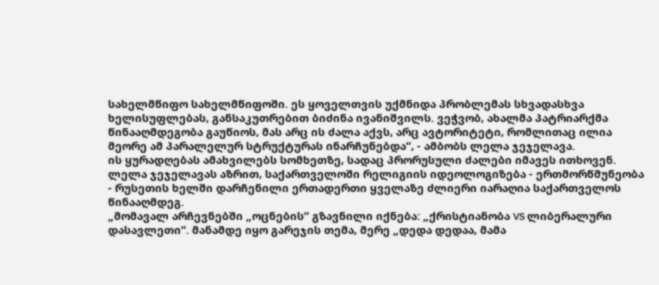სახელმწიფო სახელმწიფოში. ეს ყოველთვის უქმნიდა პრობლემას სხვადასხვა ხელისუფლებას, განსაკუთრებით ბიძინა ივანიშვილს. ვეჭვობ, ახალმა პატრიარქმა წინააღმდეგობა გაუწიოს, მას არც ის ძალა აქვს, არც ავტორიტეტი, რომლითაც ილია მეორე ამ პარალელურ სტრუქტურას ინარჩუნებდა“, - ამბობს ლელა ჯეჯელავა.
ის ყურადღებას ამახვილებს სომხეთზე, სადაც პრორუსული ძალები იმავეს ითხოვენ. ლელა ჯეჯელავას აზრით, საქართველოში რელიგიის იდეოლოგიზება - ერთმორწმუნეობა - რუსეთის ხელში დარჩენილი ერთადერთი ყველაზე ძლიერი იარაღია საქართველოს წინააღმდეგ.
„მომავალ არჩევნებში „ოცნების“ გზავნილი იქნება: „ქრისტიანობა VS ლიბერალური დასავლეთი“. მანამდე იყო გარეჯის თემა, მერე „დედა დედაა, მამა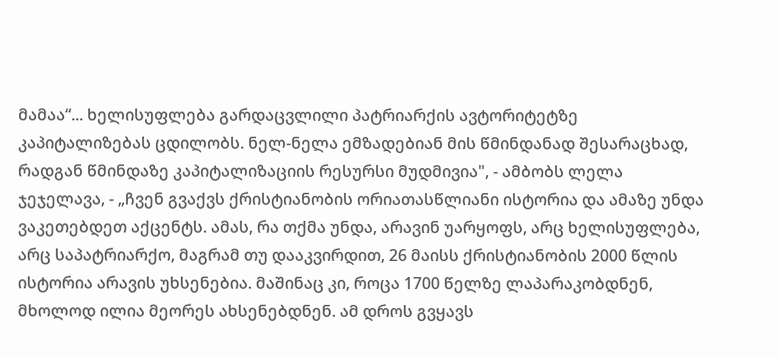მამაა“... ხელისუფლება გარდაცვლილი პატრიარქის ავტორიტეტზე კაპიტალიზებას ცდილობს. ნელ-ნელა ემზადებიან მის წმინდანად შესარაცხად, რადგან წმინდაზე კაპიტალიზაციის რესურსი მუდმივია", - ამბობს ლელა ჯეჯელავა, - „ჩვენ გვაქვს ქრისტიანობის ორიათასწლიანი ისტორია და ამაზე უნდა ვაკეთებდეთ აქცენტს. ამას, რა თქმა უნდა, არავინ უარყოფს, არც ხელისუფლება, არც საპატრიარქო, მაგრამ თუ დააკვირდით, 26 მაისს ქრისტიანობის 2000 წლის ისტორია არავის უხსენებია. მაშინაც კი, როცა 1700 წელზე ლაპარაკობდნენ, მხოლოდ ილია მეორეს ახსენებდნენ. ამ დროს გვყავს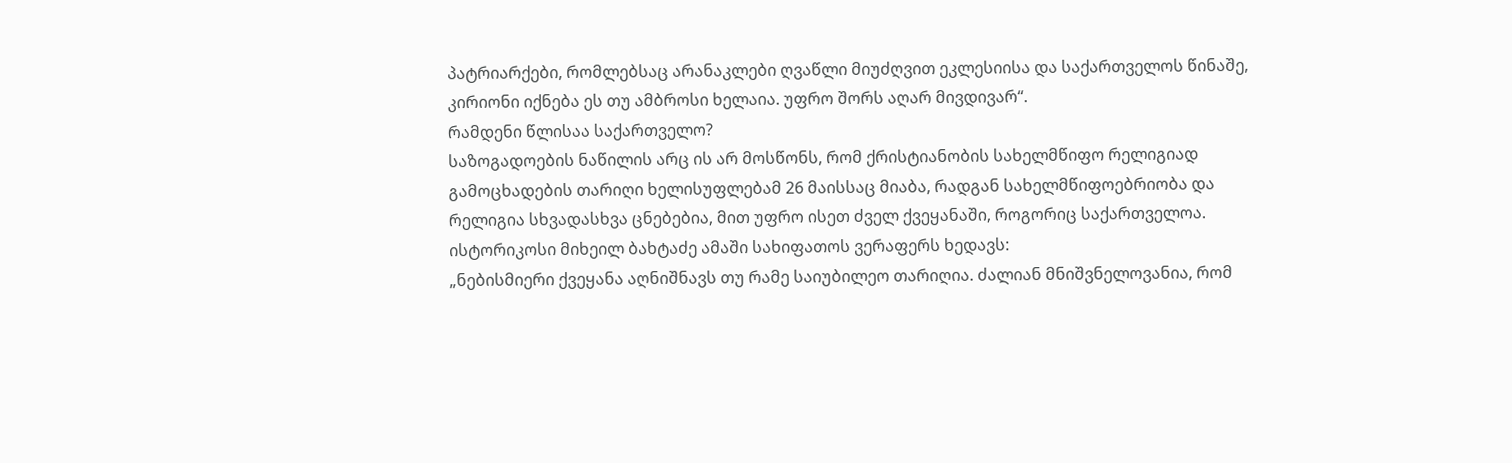პატრიარქები, რომლებსაც არანაკლები ღვაწლი მიუძღვით ეკლესიისა და საქართველოს წინაშე, კირიონი იქნება ეს თუ ამბროსი ხელაია. უფრო შორს აღარ მივდივარ“.
რამდენი წლისაა საქართველო?
საზოგადოების ნაწილის არც ის არ მოსწონს, რომ ქრისტიანობის სახელმწიფო რელიგიად გამოცხადების თარიღი ხელისუფლებამ 26 მაისსაც მიაბა, რადგან სახელმწიფოებრიობა და რელიგია სხვადასხვა ცნებებია, მით უფრო ისეთ ძველ ქვეყანაში, როგორიც საქართველოა.
ისტორიკოსი მიხეილ ბახტაძე ამაში სახიფათოს ვერაფერს ხედავს:
„ნებისმიერი ქვეყანა აღნიშნავს თუ რამე საიუბილეო თარიღია. ძალიან მნიშვნელოვანია, რომ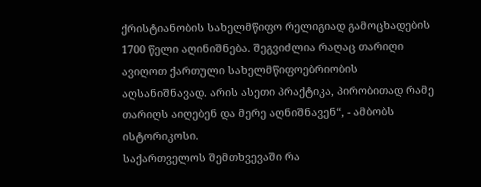ქრისტიანობის სახელმწიფო რელიგიად გამოცხადების 1700 წელი აღინიშნება. შეგვიძლია რაღაც თარიღი ავიღოთ ქართული სახელმწიფოებრიობის აღსანიშნავად. არის ასეთი პრაქტიკა, პირობითად რამე თარიღს აიღებენ და მერე აღნიშნავენ“, - ამბობს ისტორიკოსი.
საქართველოს შემთხვევაში რა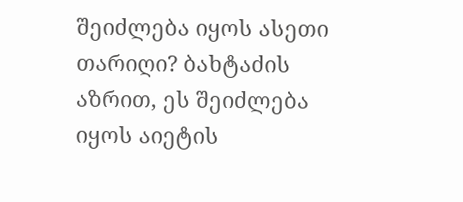შეიძლება იყოს ასეთი თარიღი? ბახტაძის აზრით, ეს შეიძლება იყოს აიეტის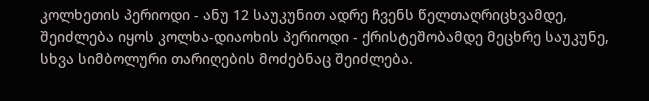კოლხეთის პერიოდი - ანუ 12 საუკუნით ადრე ჩვენს წელთაღრიცხვამდე, შეიძლება იყოს კოლხა-დიაოხის პერიოდი - ქრისტეშობამდე მეცხრე საუკუნე, სხვა სიმბოლური თარიღების მოძებნაც შეიძლება.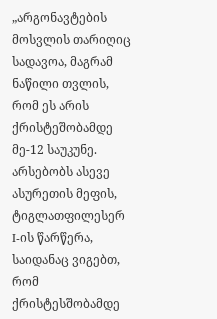„არგონავტების მოსვლის თარიღიც სადავოა, მაგრამ ნაწილი თვლის, რომ ეს არის ქრისტეშობამდე მე-12 საუკუნე.
არსებობს ასევე ასურეთის მეფის, ტიგლათფილესერ I-ის წარწერა, საიდანაც ვიგებთ, რომ ქრისტესშობამდე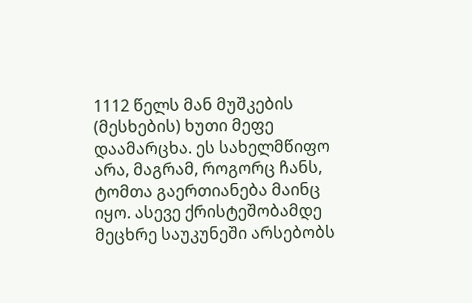1112 წელს მან მუშკების (მესხების) ხუთი მეფე დაამარცხა. ეს სახელმწიფო არა, მაგრამ, როგორც ჩანს, ტომთა გაერთიანება მაინც იყო. ასევე ქრისტეშობამდე მეცხრე საუკუნეში არსებობს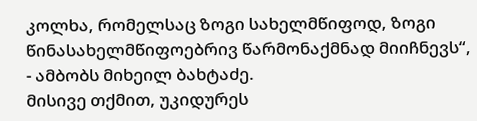კოლხა, რომელსაც ზოგი სახელმწიფოდ, ზოგი წინასახელმწიფოებრივ წარმონაქმნად მიიჩნევს“, - ამბობს მიხეილ ბახტაძე.
მისივე თქმით, უკიდურეს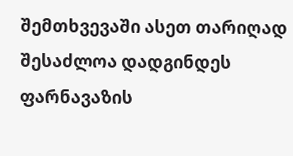შემთხვევაში ასეთ თარიღად შესაძლოა დადგინდეს ფარნავაზის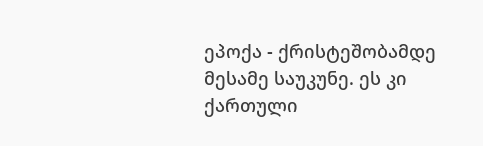ეპოქა - ქრისტეშობამდე მესამე საუკუნე. ეს კი ქართული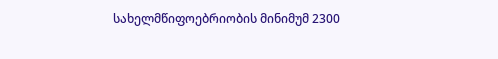სახელმწიფოებრიობის მინიმუმ 2300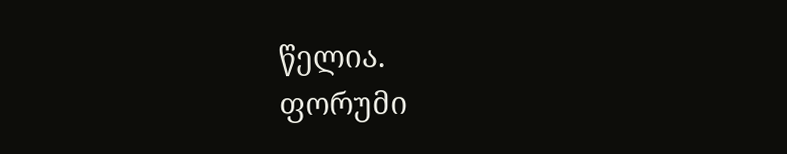წელია.
ფორუმი